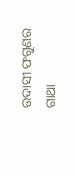ଉଦାସୀ ଫଗୁଣର ଗାଥା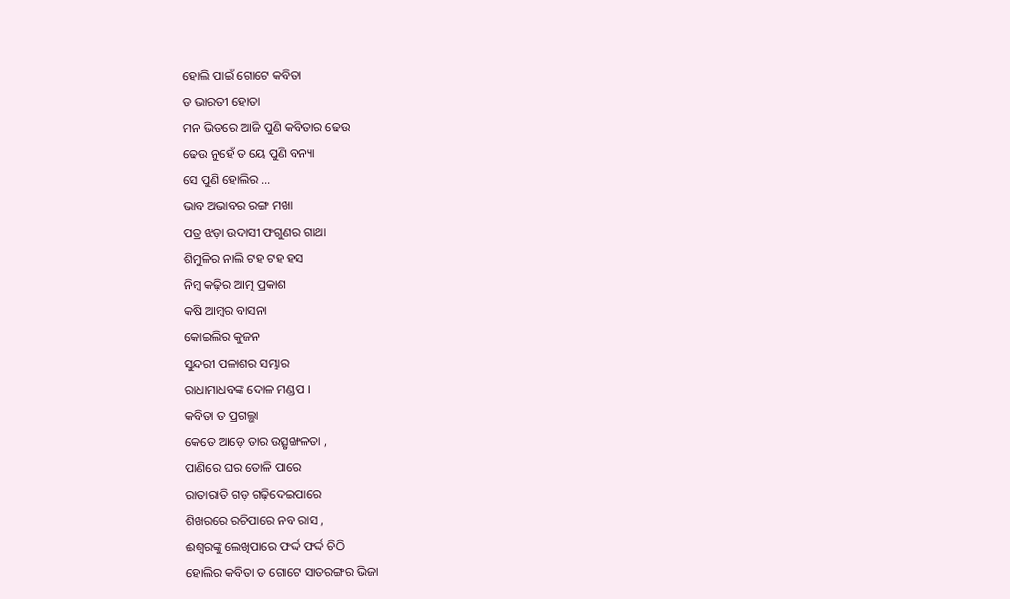ହୋଲି ପାଇଁ ଗୋଟେ କବିତା
ଡ ଭାରତୀ ହୋତା
ମନ ଭିତରେ ଆଜି ପୁଣି କବିତାର ଢେଉ
ଢେଉ ନୁହେଁ ତ ୟେ ପୁଣି ବନ୍ୟା
ସେ ପୁଣି ହୋଲିର ...
ଭାବ ଅଭାବର ରଙ୍ଗ ମଖା
ପତ୍ର ଝଡ଼ା ଉଦାସୀ ଫଗୁଣର ଗାଥା
ଶିମୁଳିର ନାଲି ଟହ ଟହ ହସ
ନିମ୍ବ କଢ଼ିର ଆତ୍ମ ପ୍ରକାଶ
କଷି ଆମ୍ବର ବାସନା
କୋଇଲିର କୁଜନ
ସୁନ୍ଦରୀ ପଳାଶର ସମ୍ଭାର
ରାଧାମାଧବଙ୍କ ଦୋଳ ମଣ୍ଡପ ।
କବିତା ତ ପ୍ରଗଲ୍ଭା
କେତେ ଆଡ଼େ ତାର ଉତ୍ସୃଙ୍ଖଳତା ,
ପାଣିରେ ଘର ତୋଳି ପାରେ
ରାତାରାତି ଗଡ଼ ଗଢ଼ିଦେଇପାରେ
ଶିଖରରେ ରଚିପାରେ ନବ ରାସ ,
ଈଶ୍ୱରଙ୍କୁ ଲେଖିପାରେ ଫର୍ଦ୍ଦ ଫର୍ଦ୍ଦ ଚିଠି
ହୋଲିର କବିତା ତ ଗୋଟେ ସାତରଙ୍ଗର ଭିଜା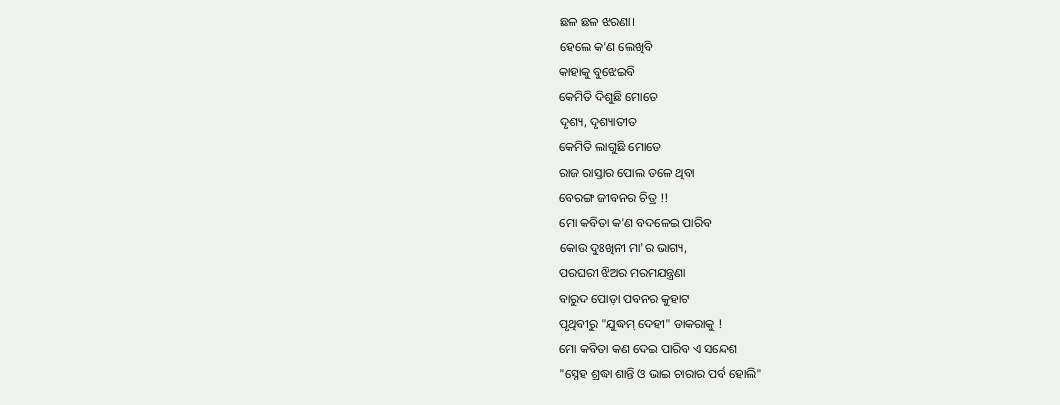ଛଳ ଛଳ ଝରଣା।
ହେଲେ କ'ଣ ଲେଖିବି
କାହାକୁ ବୁଝେଇବି
କେମିତି ଦିଶୁଛି ମୋତେ
ଦୃଶ୍ୟ, ଦୃଶ୍ୟାତୀତ
କେମିତି ଲାଗୁଛି ମୋତେ
ରାଜ ରାସ୍ତାର ପୋଲ ତଳେ ଥିବା
ବେରଙ୍ଗ ଜୀବନର ଚିତ୍ର !!
ମୋ କବିତା କ'ଣ ବଦଳେଇ ପାରିବ
କୋଉ ଦୁଃଖିନୀ ମା'ର ଭାଗ୍ୟ,
ପରଘରୀ ଝିଅର ମରମଯନ୍ତ୍ରଣା
ବାରୁଦ ପୋଡ଼ା ପବନର କୁହାଟ
ପୃଥିବୀରୁ "ଯୁଦ୍ଧମ୍ ଦେହୀ" ଡାକରାକୁ !
ମୋ କବିତା କଣ ଦେଇ ପାରିବ ଏ ସନ୍ଦେଶ
"ସ୍ନେହ ଶ୍ରଦ୍ଧା ଶାନ୍ତି ଓ ଭାଇ ଚାରାର ପର୍ବ ହୋଲି"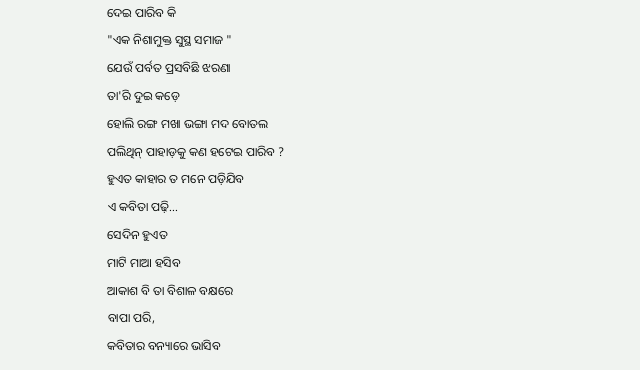ଦେଇ ପାରିବ କି
"ଏକ ନିଶାମୁକ୍ତ ସୁସ୍ଥ ସମାଜ "
ଯେଉଁ ପର୍ବତ ପ୍ରସବିଛି ଝରଣା
ତା'ରି ଦୁଇ କଡ଼େ
ହୋଲି ରଙ୍ଗ ମଖା ଭଙ୍ଗା ମଦ ବୋତଲ
ପଲିଥିନ୍ ପାହାଡ଼କୁ କଣ ହଟେଇ ପାରିବ ?
ହୁଏତ କାହାର ତ ମନେ ପଡ଼ିଯିବ
ଏ କବିତା ପଢ଼ି...
ସେଦିନ ହୁଏତ
ମାଟି ମାଆ ହସିବ
ଆକାଶ ବି ତା ବିଶାଳ ବକ୍ଷରେ
ବାପା ପରି,
କବିତାର ବନ୍ୟାରେ ଭାସିବ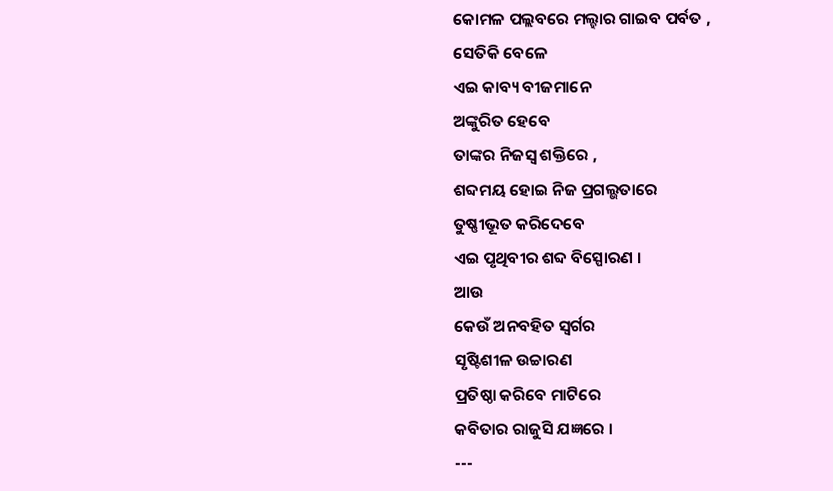କୋମଳ ପଲ୍ଲବରେ ମଲ୍ହାର ଗାଇବ ପର୍ବତ ,
ସେତିକି ବେଳେ
ଏଇ କାବ୍ୟ ବୀଜମାନେ
ଅଙ୍କୁରିତ ହେବେ
ତାଙ୍କର ନିଜସ୍ୱ ଶକ୍ତିରେ ,
ଶବ୍ଦମୟ ହୋଇ ନିଜ ପ୍ରଗଲ୍ଭତାରେ
ତୁଷ୍ଣୀଭୂତ କରିଦେବେ
ଏଇ ପୃଥିବୀର ଶବ୍ଦ ବିସ୍ପୋରଣ ।
ଆଉ
କେଉଁ ଅନବହିତ ସ୍ବର୍ଗର
ସୃଷ୍ଟିଶୀଳ ଉଚ୍ଚାରଣ
ପ୍ରତିଷ୍ଠା କରିବେ ମାଟିରେ
କବିତାର ରାଜୁସି ଯଜ୍ଞରେ ।
---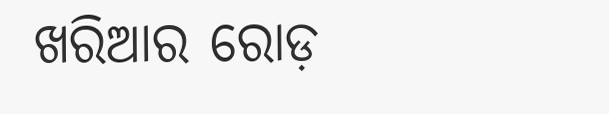ଖରିଆର ରୋଡ଼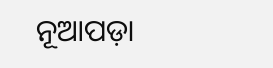ନୂଆପଡ଼ା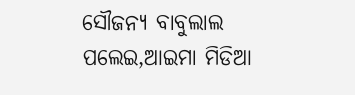ସୌଜନ୍ଯ ବାବୁଲାଲ ପଲେଇ,ଆଇମା ମିଡିଆ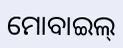ମୋବାଇଲ୍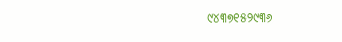୯୪୩୭୧୫୨୯୩୬